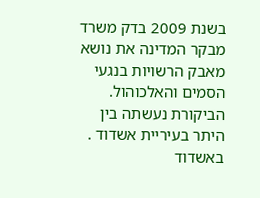בשנת 2009 בדק משרד מבקר המדינה את נושא מאבק הרשויות בנגעי הסמים והאלכוהול. הביקורת נעשתה בין היתר בעיריית אשדוד . באשדוד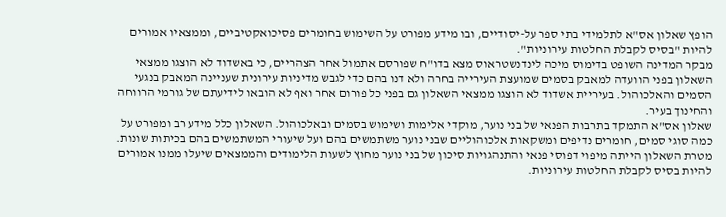הופץ שאלון אס"א לתלמידי בתי ספר על-יסודיים, ובו מידע מפורט על השימוש בחומרים פסיכואקטיביים, וממצאיו אמורים להיות "בסיס לקבלת החלטות עירוניות".
מבקר המדינה השופט בדימוס מיכה לינדנשטראוס מצא בדו"ח שפורסם אתמול אחר הצהריים, כי באשדוד לא הוצגו ממצאי השאלון בפני הוועדה למאבק בסמים שמועצת העירייה בחרה ולא דנו בהם כדי לגבש מדיניות עירונית שעניינה המאבק בנגעי הסמים והאלכוהול. בעיריית אשדוד לא הוצגו ממצאי השאלון גם בפני כל פורום אחר ואף לא הובאו לידיעתם של גורמי הרווחה והחינוך בעיר.
שאלון אס"א התמקד בתרבות הפנאי של בני נוער, מוקדי אלימות ושימוש בסמים ובאלכוהול. השאלון כלל מידע רב ומפורט על כמה סוגי סמים, חומרים נדיפים ומשקאות אלכוהוליים שבני נוער משתמשים בהם ועל שיעורי המשתמשים בהם בכיתות שונות. מטרת השאלון הייתה מיפוי דפוסי פנאי והתנהגויות סיכון של בני נוער מחוץ לשעות הלימודים והממצאים שיעלו ממנו אמורים להיות בסיס לקבלת החלטות עירוניות.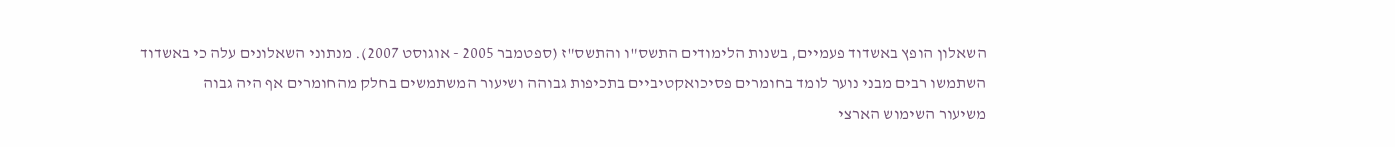השאלון הופץ באשדוד פעמיים, בשנות הלימודים התשס"ו והתשס"ז (ספטמבר 2005 - אוגוסט 2007). מנתוני השאלונים עלה כי באשדוד השתמשו רבים מבני נוער לומד בחומרים פסיכואקטיביים בתכיפות גבוהה ושיעור המשתמשים בחלק מהחומרים אף היה גבוה
משיעור השימוש הארצי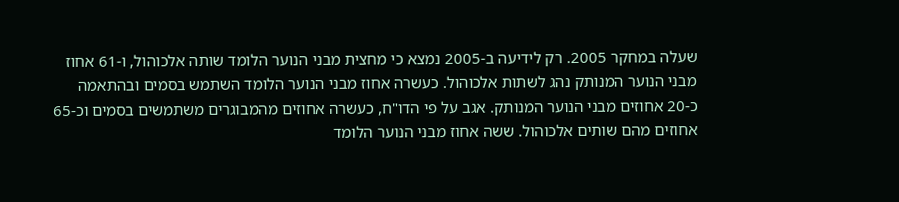שעלה במחקר 2005. רק לידיעה ב-2005 נמצא כי מחצית מבני הנוער הלומד שותה אלכוהול, ו-61 אחוז מבני הנוער המנותק נהג לשתות אלכוהול. כעשרה אחוז מבני הנוער הלומד השתמש בסמים ובהתאמה כ-20 אחוזים מבני הנוער המנותק. אגב על פי הדו"ח, כעשרה אחוזים מהמבוגרים משתמשים בסמים וכ-65 אחוזים מהם שותים אלכוהול. ששה אחוז מבני הנוער הלומד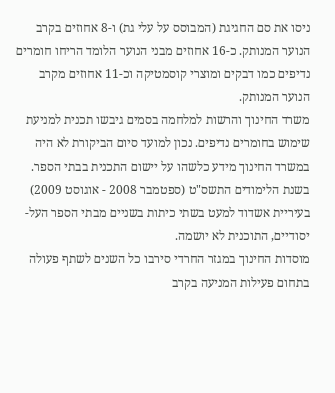ניסו את סם החגיגת (המבוסס על עלי גת) ו-8 אחוזים בקרב הנוער המנותק. כ-16 אחוזים מבני הנוער הלומד הריחו חומרים נדיפים כמו דבקים ומוצרי קוסמטיקה וכ-11 אחוזים מקרב הנוער המנותק.
משרד החינוך והרשות למלחמה בסמים גיבשו תכנית למניעת שימוש בחומרים נדיפים. נכון למועד סיום הביקורת לא היה במשרד החינוך מידע כלשהו על יישום התכנית בבתי הספר. בשנת הלימודים התשס"ט (ספטמבר 2008 - אוגוסט 2009) בעיריית אשדוד למעט בשתי כיתות בשניים מבתי הספר העל-יסודיים, התוכנית לא יושמה.
מוסדות החינוך במגזר החרדי סירבו כל השנים לשתף פעולה בתחום פעילות המניעה בקרב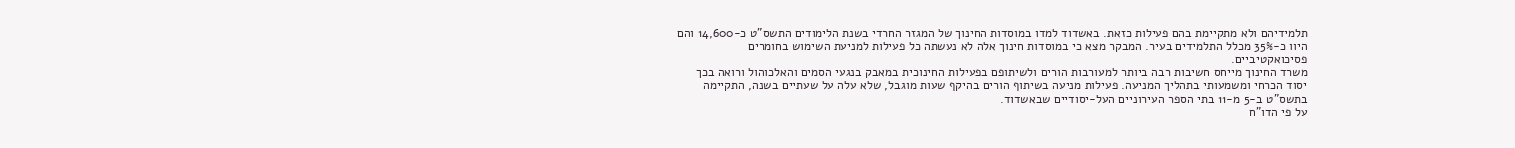תלמידיהם ולא מתקיימת בהם פעילות כזאת. באשדוד למדו במוסדות החינוך של המגזר החרדי בשנת הלימודים התשס"ט כ-14,600 והם היוו כ-35% מכלל התלמידים בעיר. המבקר מצא כי במוסדות חינוך אלה לא נעשתה כל פעילות למניעת השימוש בחומרים פסיכואקטיביים.
משרד החינוך מייחס חשיבות רבה ביותר למעורבות הורים ולשיתופם בפעילות החינוכית במאבק בנגעי הסמים והאלכוהול ורואה בכך יסוד הכרחי ומשמעותי בתהליך המניעה. פעילות מניעה בשיתוף הורים בהיקף שעות מוגבל, שלא עלה על שעתיים בשנה, התקיימה בתשס"ט ב-5 מ-11 בתי הספר העירוניים העל-יסודיים שבאשדוד.
על פי הדו"ח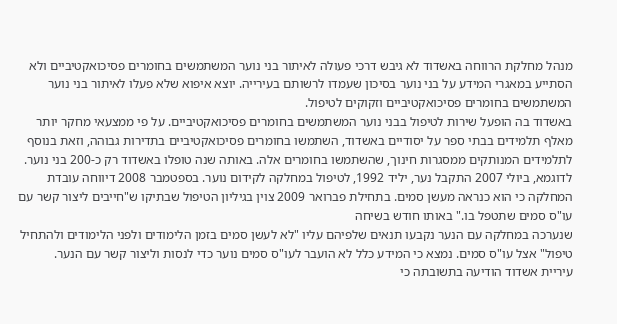מנהל מחלקת הרווחה באשדוד לא גיבש דרכי פעולה לאיתור בני נוער המשתמשים בחומרים פסיכואקטיביים ולא הסתייע במאגרי המידע על בני נוער בסיכון שעמדו לרשותם בעירייה. יוצא איפוא שלא פעלו לאיתור בני נוער המשתמשים בחומרים פסיכואקטיביים וזקוקים לטיפול.
באשדוד בה הופעל שירות לטיפול בבני נוער המשתמשים בחומרים פסיכואקטיביים. על פי ממצעאי מחקר יותר מאלף תלמידים בבתי ספר על יסודיים באשדוד, השתמשו בחומרים פסיכואקטיביים בתדירות גבוהה, וזאת בנוסף לתלמידים המנותקים ממסגרות חינוך, שהשתמשו בחומרים אלה. באותה שנה טופלו באשדוד רק כ-200 בני נוער.
לדוגמא, ביולי 2007 התקבל נער, יליד 1992, לטיפול במחלקה לקידום נוער. בספטמבר 2008 דיווחה עובדת המחלקה כי הוא כנראה מעשן סמים. בתחילת פברואר 2009 צוין בגיליון הטיפול שבתיקו ש"חייבים ליצור קשר עם עו"ס סמים שתטפל בו." באותו חודש בשיחה
שנערכה במחלקה עם הנער נקבעו תנאים שלפיהם עליו "לא לעשן סמים בזמן הלימודים ולפני הלימודים ולהתחיל טיפול" אצל עו"ס סמים. נמצא כי המידע כלל לא הועבר לעו"ס סמים נוער כדי לנסות וליצור קשר עם הנער.
עיריית אשדוד הודיעה בתשובתה כי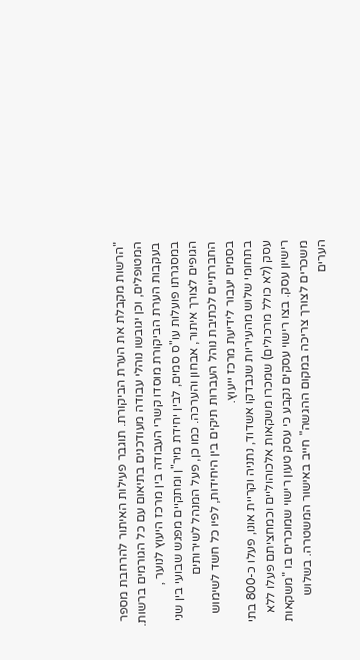"הרשות מקבלת את הערת הביקורת. תוגבר פעילות האיתור להרחבת מספר המטופלים, וכן יגובשו נוהלי עבודה מעודכנים בתיאום עם כל הגורמים ברשות. בעקבות הערת הביקורת מוסדו קשרי העבודה בין מרכז היעוץ לנוער , במסגרתו פועלות עו"ס סמים, לבין יחידת מיר"ן ומתקיים מפגש שבועי בין שני הגופים לצורך איתור, אבחון והערכה. כמו כן, פעל המנהל לשירותים החברתיים לכתיבת נוהל העברות תיקים בין היחידות, לפיו כל חשד לשימוש בסמים יעבור לידיעת מרכז ייעוץ.
בתחומי שלוש מהעיריות שנבדקו אשדוד, נתניה וקריית אונו, פעלו כ-800 בתי עסק (לא כולל מרכולים) שמכרו משקאות אלכוהוליים וכמחציתם פעלו ללא רישיון עסק. בצו רישוי עסקים נקבע כי עסק טעון רישוי שמוכרים בו "משקאות משכרים לצורך צריכה במקום ההגשה" חייב באישור המשטרה. בשלוש הערים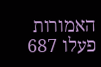האמורות פעלו 687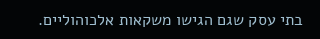בתי עסק שגם הגישו משקאות אלכוהוליים.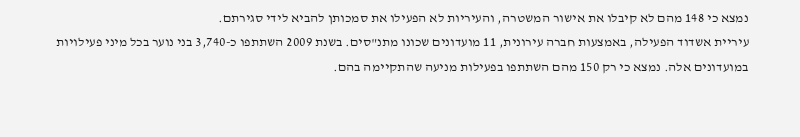נמצא כי 148 מהם לא קיבלו את אישור המשטרה, והעיריות לא הפעילו את סמכותן להביא לידי סגירתם.
עיריית אשדוד הפעילה, באמצעות חברה עירונית, 11 מועדונים שכונו מתנ"סים. בשנת 2009 השתתפו כ-3,740 בני נוער בכל מיני פעילויות במועדונים אלה. נמצא כי רק 150 מהם השתתפו בפעילות מניעה שהתקיימה בהם.